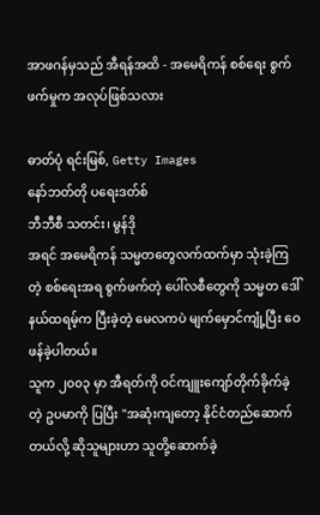အာဖဂန်မှသည် အီရန်အထိ - အမေရိကန် စစ်ရေး စွက်ဖက်မှုက အလုပ်ဖြစ်သလား

ဓာတ်ပုံ ရင်းမြစ်, Getty Images
နော်ဘတ်တို ပရေးဒတ်စ်
ဘီဘီစီ သတင်း၊ မွန်ဒို
အရင် အမေရိကန် သမ္မတတွေလက်ထက်မှာ သုံးခဲ့ကြတဲ့ စစ်ရေးအရ စွက်ဖက်တဲ့ ပေါ်လစီတွေကို သမ္မတ ဒေါ်နယ်ထရမ့်က ပြီးခဲ့တဲ့ မေလကပဲ မျက်မှောင်ကျုံ့ပြီး ဝေဖန်ခဲ့ပါတယ်။
သူက ၂၀၀၃ မှာ အီရတ်ကို ဝင်ကျူးကျော်တိုက်ခိုက်ခဲ့တဲ့ ဥပမာကို ပြပြီး "အဆုံးကျတော့ နိုင်ငံတည်ဆောက်တယ်လို့ ဆိုသူများဟာ သူတို့ဆောက်ခဲ့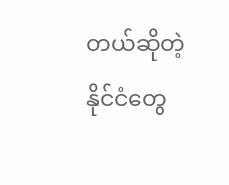တယ်ဆိုတဲ့ နိုင်ငံတွေ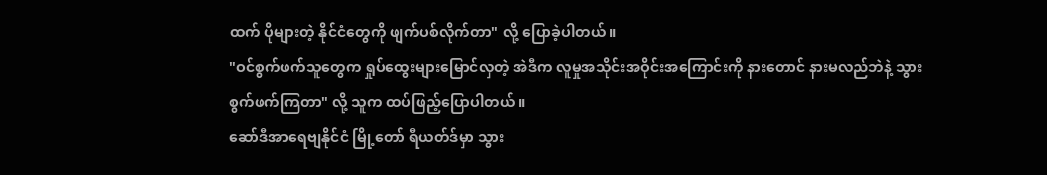ထက် ပိုများတဲ့ နိုင်ငံတွေကို ဖျက်ပစ်လိုက်တာ" လို့ ပြောခဲ့ပါတယ်။
"ဝင်စွက်ဖက်သူတွေက ရှုပ်ထွေးများမြောင်လှတဲ့ အဲဒီက လူမှုအသိုင်းအဝိုင်းအကြောင်းကို နားတောင် နားမလည်ဘဲနဲ့ သွားစွက်ဖက်ကြတာ" လို့ သူက ထပ်ဖြည့်ပြောပါတယ်။
ဆော်ဒီအာရေဗျနိုင်ငံ မြို့တော် ရီယတ်ဒ်မှာ သွား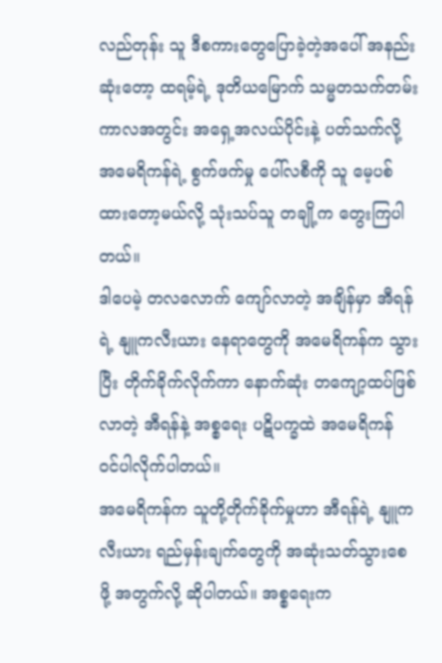လည်တုန်း သူ ဒီစကားတွေပြောခဲ့တဲ့အပေါ် အနည်းဆုံးတော့ ထရမ့်ရဲ့ ဒုတိယမြောက် သမ္မတသက်တမ်း ကာလအတွင်း အရှေ့အလယ်ပိုင်းနဲ့ ပတ်သက်လို့ အမေရိကန်ရဲ့ စွက်ဖက်မှု ပေါ်လစီကို သူ မေ့ပစ်ထားတော့မယ်လို့ သုံးသပ်သူ တချို့က တွေးကြပါတယ်။
ဒါပေမဲ့ တလလောက် ကျော်လာတဲ့ အချိန်မှာ အီရန်ရဲ့ နျူကလီးယား နေရာတွေကို အမေရိကန်က သွားပြီး တိုက်ခိုက်လိုက်ကာ နောက်ဆုံး တကျော့ထပ်ဖြစ်လာတဲ့ အီရန်နဲ့ အစ္စရေး ပဋိပက္ခထဲ အမေရိကန် ဝင်ပါလိုက်ပါတယ်။
အမေရိကန်က သူတို့တိုက်ခိုက်မှုဟာ အီရန်ရဲ့ နျူကလီးယား ရည်မှန်းချက်တွေကို အဆုံးသတ်သွားစေ ဖို့ အတွက်လို့ ဆိုပါတယ်။ အစ္စရေးက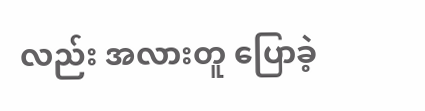လည်း အလားတူ ပြောခဲ့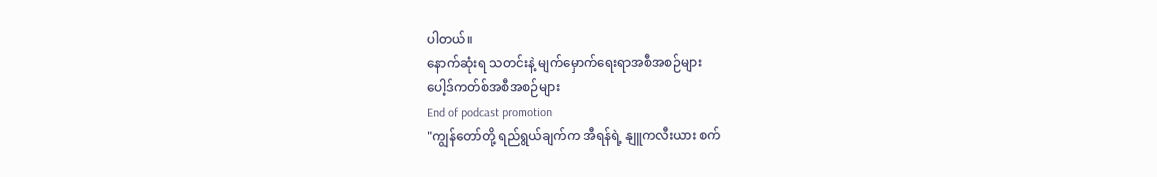ပါတယ်။
နောက်ဆုံးရ သတင်းနဲ့ မျက်မှောက်ရေးရာအစီအစဉ်များ
ပေါ့ဒ်ကတ်စ်အစီအစဉ်များ
End of podcast promotion
"ကျွန်တော်တို့ ရည်ရွယ်ချက်က အီရန်ရဲ့ နျူကလီးယား စက်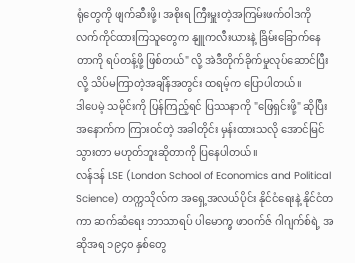ရုံတွေကို ဖျက်ဆီးဖို့၊ အစိုးရ ကြီးမှူးတဲ့အကြမ်းဖက်ဝါဒကို လက်ကိုင်ထားကြသူတွေက နျူကလီးယားနဲ့ ခြိမ်းခြောက်နေတာကို ရပ်တန့်ဖို့ ဖြစ်တယ်" လို့ အဲဒီတိုက်ခိုက်မှုလုပ်ဆောင်ပြီးလို့ သိပ်မကြာတဲ့အချိန်အတွင်း ထရမ့်က ပြောပါတယ်။
ဒါပေမဲ့ သမိုင်းကို ပြန်ကြည့်ရင် ပြဿနာကို "ဖြေရှင်းဖို့" ဆိုပြီး အနောက်က ကြားဝင်တဲ့ အခါတိုင်း မှန်းထားသလို အောင်မြင်သွားတာ မဟုတ်ဘူးဆိုတာကို ပြနေပါတယ်။
လန်ဒန် LSE (London School of Economics and Political Science) တက္ကသိုလ်က အရှေ့အလယ်ပိုင်း နိုင်ငံရေးနဲ့ နိုင်ငံတကာ ဆက်ဆံရေး ဘာသာရပ် ပါမောက္ခ ဖာဝက်ဇ် ဂါဂျက်စ်ရဲ့ အဆိုအရ ၁၉၄၀ နှစ်တွေ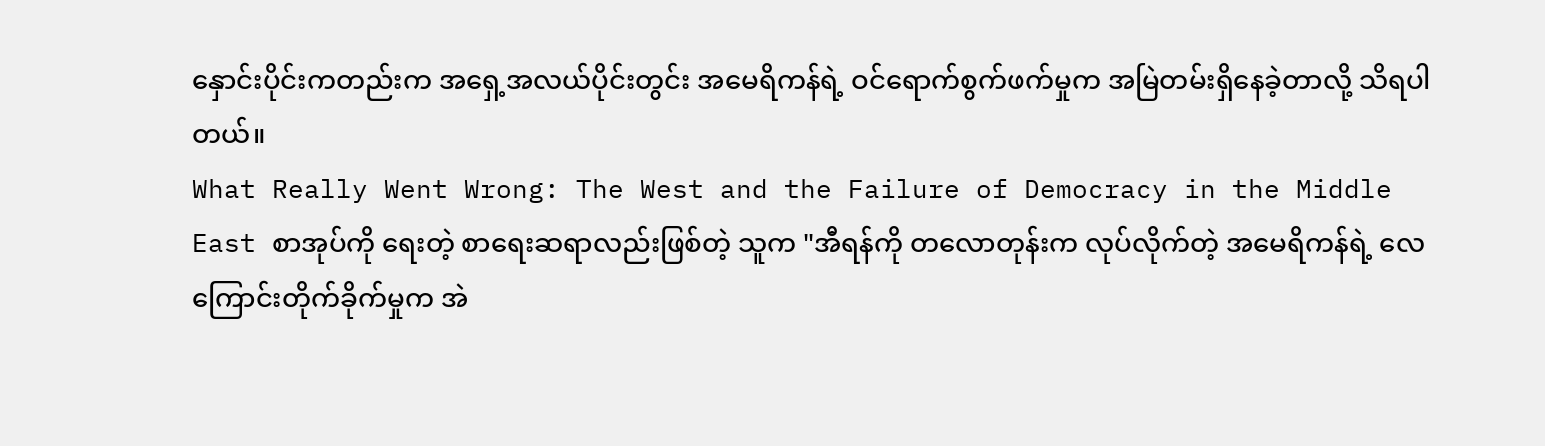နှောင်းပိုင်းကတည်းက အရှေ့အလယ်ပိုင်းတွင်း အမေရိကန်ရဲ့ ဝင်ရောက်စွက်ဖက်မှုက အမြဲတမ်းရှိနေခဲ့တာလို့ သိရပါတယ်။
What Really Went Wrong: The West and the Failure of Democracy in the Middle East စာအုပ်ကို ရေးတဲ့ စာရေးဆရာလည်းဖြစ်တဲ့ သူက "အီရန်ကို တလောတုန်းက လုပ်လိုက်တဲ့ အမေရိကန်ရဲ့ လေကြောင်းတိုက်ခိုက်မှုက အဲ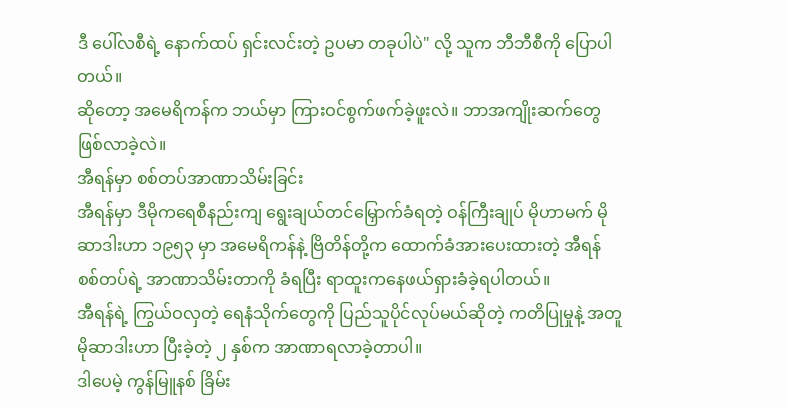ဒီ ပေါ်လစီရဲ့ နောက်ထပ် ရှင်းလင်းတဲ့ ဥပမာ တခုပါပဲ" လို့ သူက ဘီဘီစီကို ပြောပါတယ်။
ဆိုတော့ အမေရိကန်က ဘယ်မှာ ကြားဝင်စွက်ဖက်ခဲ့ဖူးလဲ။ ဘာအကျိုးဆက်တွေ ဖြစ်လာခဲ့လဲ။
အီရန်မှာ စစ်တပ်အာဏာသိမ်းခြင်း
အီရန်မှာ ဒီမိုကရေစီနည်းကျ ရွေးချယ်တင်မြှောက်ခံရတဲ့ ဝန်ကြီးချုပ် မိုဟာမက် မိုဆာဒါးဟာ ၁၉၅၃ မှာ အမေရိကန်နဲ့ ဗြိတိန်တို့က ထောက်ခံအားပေးထားတဲ့ အီရန်စစ်တပ်ရဲ့ အာဏာသိမ်းတာကို ခံရပြီး ရာထူးကနေဖယ်ရှားခံခဲ့ရပါတယ်။
အီရန်ရဲ့ ကြွယ်ဝလှတဲ့ ရေနံသိုက်တွေကို ပြည်သူပိုင်လုပ်မယ်ဆိုတဲ့ ကတိပြုမှုနဲ့ အတူ မိုဆာဒါးဟာ ပြီးခဲ့တဲ့ ၂ နှစ်က အာဏာရလာခဲ့တာပါ။
ဒါပေမဲ့ ကွန်မြူနစ် ခြိမ်း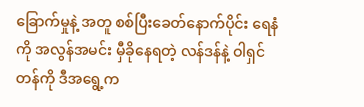ခြောက်မှုနဲ့ အတူ စစ်ပြီးခေတ်နောက်ပိုင်း ရေနံကို အလွန်အမင်း မှီခိုနေရတဲ့ လန်ဒန်နဲ့ ဝါရှင်တန်ကို ဒီအရွေ့က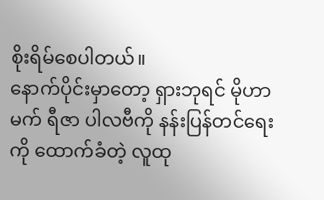စိုးရိမ်စေပါတယ်။
နောက်ပိုင်းမှာတော့ ရှားဘုရင် မိုဟာမက် ရီဇာ ပါလဗီကို နန်းပြန်တင်ရေးကို ထောက်ခံတဲ့ လူထု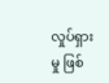လှုပ်ရှားမှု ဖြစ်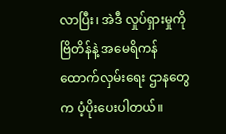လာပြီး၊ အဲဒီ လှုပ်ရှားမှုကို ဗြိတိန်နဲ့ အမေရိကန် ထောက်လှမ်းရေး ဌာနတွေက ပံ့ပိုးပေးပါတယ်။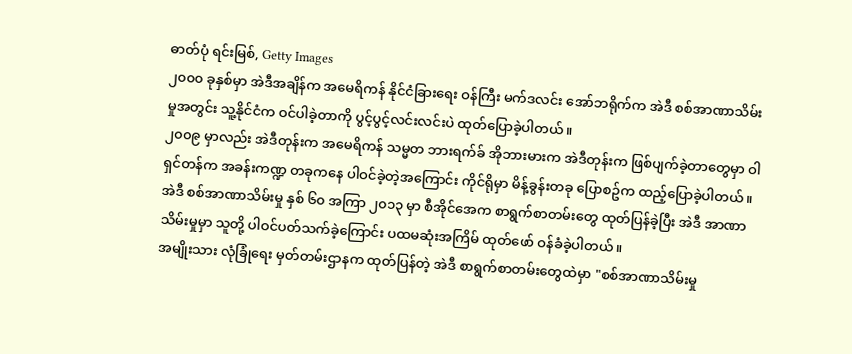ဓာတ်ပုံ ရင်းမြစ်, Getty Images
၂၀၀၀ ခုနှစ်မှာ အဲဒီအချိန်က အမေရိကန် နိုင်ငံခြားရေး ဝန်ကြီး မက်ဒလင်း အော်ဘရိုက်က အဲဒီ စစ်အာဏာသိမ်းမှုအတွင်း သူ့နိုင်ငံက ဝင်ပါခဲ့တာကို ပွင့်ပွင့်လင်းလင်းပဲ ထုတ်ပြောခဲ့ပါတယ်။
၂၀၀၉ မှာလည်း အဲဒီတုန်းက အမေရိကန် သမ္မတ ဘားရက်ခ် အိုဘားမားက အဲဒီတုန်းက ဖြစ်ပျက်ခဲ့တာတွေမှာ ဝါရှင်တန်က အခန်းကဏ္ဍ တခုကနေ ပါဝင်ခဲ့တဲ့အကြောင်း ကိုင်ရိုမှာ မိန့်ခွန်းတခု ပြောစဥ်က ထည့်ပြောခဲ့ပါတယ်။
အဲဒီ စစ်အာဏာသိမ်းမှု နှစ် ၆၀ အကြာ ၂၀၁၃ မှာ စီအိုင်အေက စာရွက်စာတမ်းတွေ ထုတ်ပြန်ခဲ့ပြီး အဲဒီ အာဏာသိမ်းမှုမှာ သူတို့ ပါဝင်ပတ်သက်ခဲ့ကြောင်း ပထမဆုံးအကြိမ် ထုတ်ဖော် ဝန်ခံခဲ့ပါတယ်။
အမျိုးသား လုံခြုံရေး မှတ်တမ်းဌာနက ထုတ်ပြန်တဲ့ အဲဒီ စာရွက်စာတမ်းတွေထဲမှာ "စစ်အာဏာသိမ်းမှု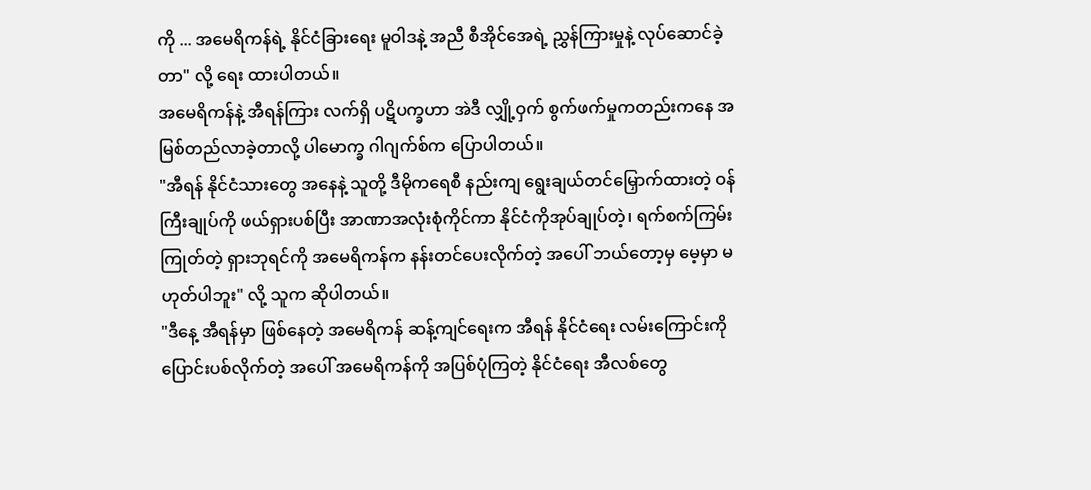ကို ... အမေရိကန်ရဲ့ နိုင်ငံခြားရေး မူဝါဒနဲ့ အညီ စီအိုင်အေရဲ့ ညွှန်ကြားမှုနဲ့ လုပ်ဆောင်ခဲ့တာ" လို့ ရေး ထားပါတယ်။
အမေရိကန်နဲ့ အီရန်ကြား လက်ရှိ ပဋိပက္ခဟာ အဲဒီ လျှို့ဝှက် စွက်ဖက်မှုကတည်းကနေ အမြစ်တည်လာခဲ့တာလို့ ပါမောက္ခ ဂါဂျက်စ်က ပြောပါတယ်။
"အီရန် နိုင်ငံသားတွေ အနေနဲ့ သူတို့ ဒီမိုကရေစီ နည်းကျ ရွေးချယ်တင်မြှောက်ထားတဲ့ ဝန်ကြီးချုပ်ကို ဖယ်ရှားပစ်ပြီး အာဏာအလုံးစုံကိုင်ကာ နိုင်ငံကိုအုပ်ချုပ်တဲ့၊ ရက်စက်ကြမ်းကြုတ်တဲ့ ရှားဘုရင်ကို အမေရိကန်က နန်းတင်ပေးလိုက်တဲ့ အပေါ် ဘယ်တော့မှ မေ့မှာ မဟုတ်ပါဘူး" လို့ သူက ဆိုပါတယ်။
"ဒီနေ့ အီရန်မှာ ဖြစ်နေတဲ့ အမေရိကန် ဆန့်ကျင်ရေးက အီရန် နိုင်ငံရေး လမ်းကြောင်းကို ပြောင်းပစ်လိုက်တဲ့ အပေါ် အမေရိကန်ကို အပြစ်ပုံကြတဲ့ နိုင်ငံရေး အီလစ်တွေ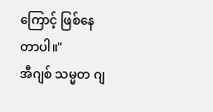ကြောင့် ဖြစ်နေတာပါ။"
အီဂျစ် သမ္မတ ဂျ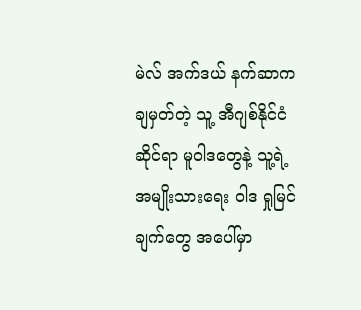မဲလ် အက်ဒယ် နက်ဆာက ချမှတ်တဲ့ သူ့ အီဂျစ်နိုင်ငံ ဆိုင်ရာ မူဝါဒတွေနဲ့ သူ့ရဲ့ အမျိုးသားရေး ဝါဒ ရှုမြင်ချက်တွေ အပေါ်မှာ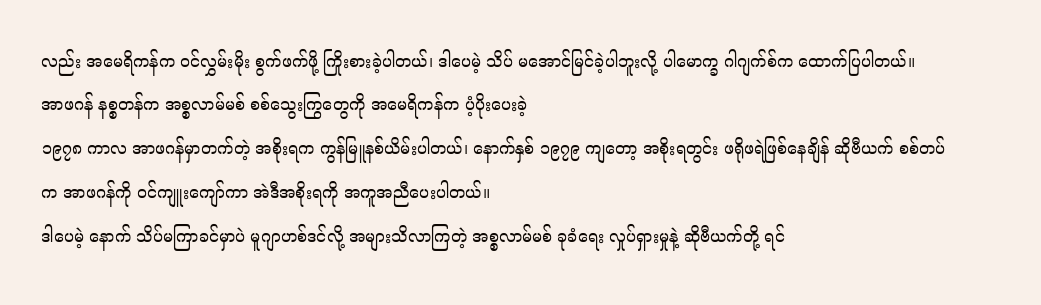လည်း အမေရိကန်က ဝင်လွှမ်းမိုး စွက်ဖက်ဖို့ ကြိုးစားခဲ့ပါတယ်၊ ဒါပေမဲ့ သိပ် မအောင်မြင်ခဲ့ပါဘူးလို့ ပါမောက္ခ ဂါဂျက်စ်က ထောက်ပြပါတယ်။
အာဖဂန် နစ္စတန်က အစ္စလာမ်မစ် စစ်သွေးကြွတွေကို အမေရိကန်က ပံ့ပိုးပေးခဲ့
၁၉၇၈ ကာလ အာဖဂန်မှာတက်တဲ့ အစိုးရက ကွန်မြူနစ်ယိမ်းပါတယ်၊ နောက်နှစ် ၁၉၇၉ ကျတော့ အစိုးရတွင်း ဖရိုဖရဲဖြစ်နေချိန် ဆိုဗီယက် စစ်တပ်က အာဖဂန်ကို ဝင်ကျူးကျော်ကာ အဲဒီအစိုးရကို အကူအညီပေးပါတယ်။
ဒါပေမဲ့ နောက် သိပ်မကြာခင်မှာပဲ မူဂျာဟစ်ဒင်လို့ အများသိလာကြတဲ့ အစ္စလာမ်မစ် ခုခံရေး လှုပ်ရှားမှုနဲ့ ဆိုဗီယက်တို့ ရင်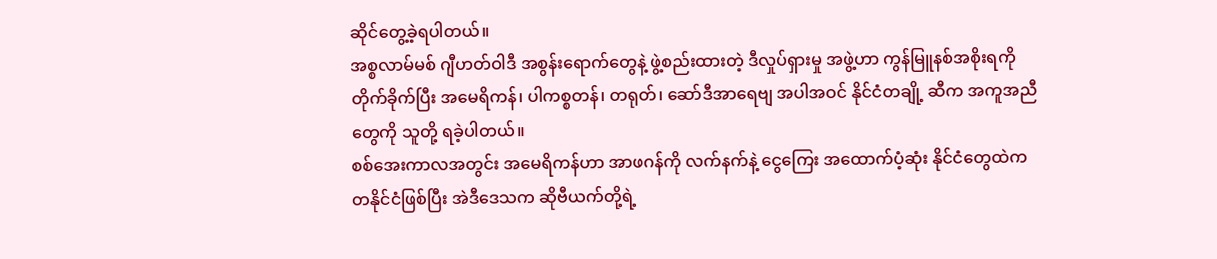ဆိုင်တွေ့ခဲ့ရပါတယ်။
အစ္စလာမ်မစ် ဂျီဟတ်ဝါဒီ အစွန်းရောက်တွေနဲ့ ဖွဲ့စည်းထားတဲ့ ဒီလှုပ်ရှားမှု အဖွဲ့ဟာ ကွန်မြူနစ်အစိုးရကို တိုက်ခိုက်ပြီး အမေရိကန်၊ ပါကစ္စတန်၊ တရုတ်၊ ဆော်ဒီအာရေဗျ အပါအဝင် နိုင်ငံတချို့ ဆီက အကူအညီတွေကို သူတို့ ရခဲ့ပါတယ်။
စစ်အေးကာလအတွင်း အမေရိကန်ဟာ အာဖဂန်ကို လက်နက်နဲ့ ငွေကြေး အထောက်ပံ့ဆုံး နိုင်ငံတွေထဲက တနိုင်ငံဖြစ်ပြီး အဲဒီဒေသက ဆိုဗီယက်တို့ရဲ့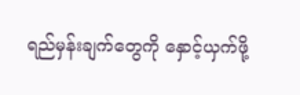ရည်မှန်းချက်တွေကို နှောင့်ယှက်ဖို့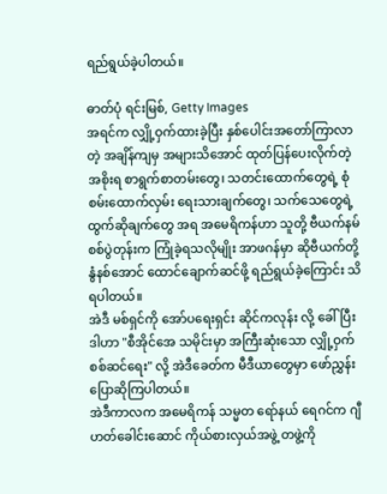ရည်ရွယ်ခဲ့ပါတယ်။

ဓာတ်ပုံ ရင်းမြစ်, Getty Images
အရင်က လျှို့ဝှက်ထားခဲ့ပြီး နှစ်ပေါင်းအတော်ကြာလာတဲ့ အချိန်ကျမှ အများသိအောင် ထုတ်ပြန်ပေးလိုက်တဲ့ အစိုးရ စာရွက်စာတမ်းတွေ၊ သတင်းထောက်တွေရဲ့ စုံစမ်းထောက်လှမ်း ရေးသားချက်တွေ၊ သက်သေတွေရဲ့ ထွက်ဆိုချက်တွေ အရ အမေရိကန်ဟာ သူတို့ ဗီယက်နမ်စစ်ပွဲတုန်းက ကြုံခဲ့ရသလိုမျိုး အာဖဂန်မှာ ဆိုဗီယက်တို့ နွံနစ်အောင် ထောင်ချောက်ဆင်ဖို့ ရည်ရွယ်ခဲ့ကြောင်း သိရပါတယ်။
အဲဒီ မစ်ရှင်ကို အော်ပရေးရှင်း ဆိုင်ကလုန်း လို့ ခေါ်ပြီး ဒါဟာ "စီအိုင်အေ သမိုင်းမှာ အကြီးဆုံးသော လျှို့ဝှက် စစ်ဆင်ရေး" လို့ အဲဒီခေတ်က မီဒီယာတွေမှာ ဖော်ညွှန်းပြောဆိုကြပါတယ်။
အဲဒီကာလက အမေရိကန် သမ္မတ ရော်နယ် ရေဂင်က ဂျီဟတ်ခေါင်းဆောင် ကိုယ်စားလှယ်အဖွဲ့ တဖွဲ့ကို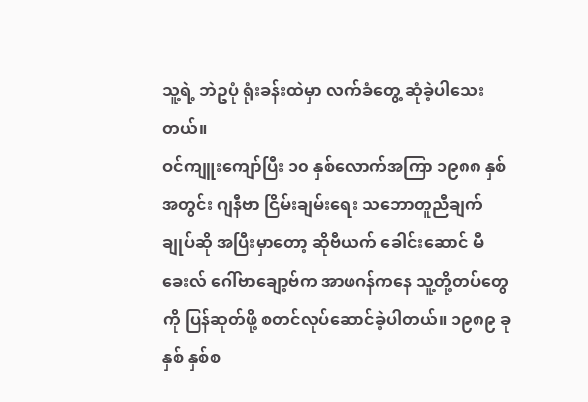သူ့ရဲ့ ဘဲဥပုံ ရုံးခန်းထဲမှာ လက်ခံတွေ့ ဆုံခဲ့ပါသေးတယ်။
ဝင်ကျူးကျော်ပြီး ၁၀ နှစ်လောက်အကြာ ၁၉၈၈ နှစ်အတွင်း ဂျနီဗာ ငြိမ်းချမ်းရေး သဘောတူညီချက် ချုပ်ဆို အပြီးမှာတော့ ဆိုဗီယက် ခေါင်းဆောင် မီခေးလ် ဂေါ်ဗာချော့ဗ်က အာဖဂန်ကနေ သူ့တို့တပ်တွေကို ပြန်ဆုတ်ဖို့ စတင်လုပ်ဆောင်ခဲ့ပါတယ်။ ၁၉၈၉ ခုနှစ် နှစ်စ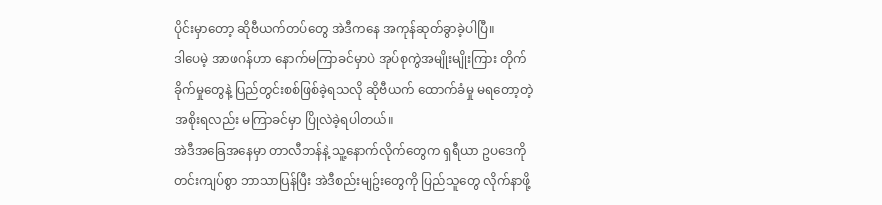ပိုင်းမှာတော့ ဆိုဗီယက်တပ်တွေ အဲဒီကနေ အကုန်ဆုတ်ခွာခဲ့ပါပြီ။
ဒါပေမဲ့ အာဖဂန်ဟာ နောက်မကြာခင်မှာပဲ အုပ်စုကွဲအမျိုးမျိုးကြား တိုက်ခိုက်မှုတွေနဲ့ ပြည်တွင်းစစ်ဖြစ်ခဲ့ရသလို ဆိုဗီယက် ထောက်ခံမှု မရတော့တဲ့ အစိုးရလည်း မကြာခင်မှာ ပြိုလဲခဲ့ရပါတယ်။
အဲဒီအခြေအနေမှာ တာလီဘန်နဲ့ သူ့နောက်လိုက်တွေက ရှရီယာ ဥပဒေကို တင်းကျပ်စွာ ဘာသာပြန်ပြီး အဲဒီစည်းမျဥ်းတွေကို ပြည်သူတွေ လိုက်နာဖို့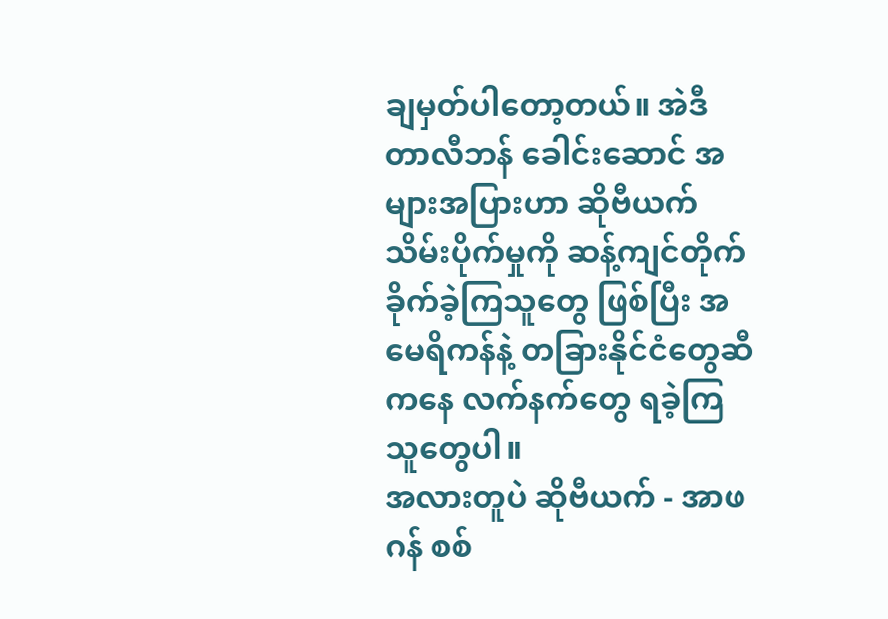ချမှတ်ပါတော့တယ်။ အဲဒီ တာလီဘန် ခေါင်းဆောင် အများအပြားဟာ ဆိုဗီယက် သိမ်းပိုက်မှုကို ဆန့်ကျင်တိုက်ခိုက်ခဲ့ကြသူတွေ ဖြစ်ပြီး အမေရိကန်နဲ့ တခြားနိုင်ငံတွေဆီကနေ လက်နက်တွေ ရခဲ့ကြသူတွေပါ။
အလားတူပဲ ဆိုဗီယက် - အာဖဂန် စစ်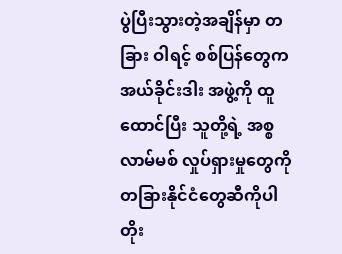ပွဲပြီးသွားတဲ့အချိန်မှာ တခြား ဝါရင့် စစ်ပြန်တွေက အယ်ခိုင်းဒါး အဖွဲ့ကို ထူထောင်ပြီး သူတို့ရဲ့ အစ္စလာမ်မစ် လှုပ်ရှားမှုတွေကို တခြားနိုင်ငံတွေဆီကိုပါ တိုး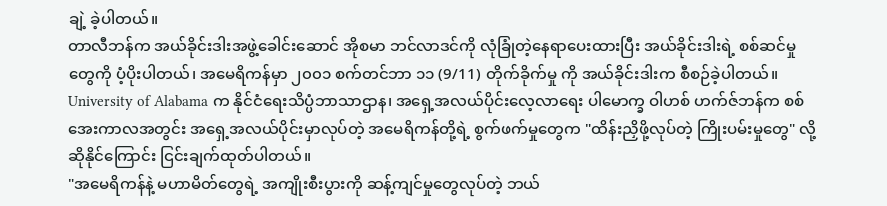ချဲ့ ခဲ့ပါတယ်။
တာလီဘန်က အယ်ခိုင်းဒါးအဖွဲ့ခေါင်းဆောင် အိုစမာ ဘင်လာဒင်ကို လုံခြုံတဲ့နေရာပေးထားပြီး အယ်ခိုင်းဒါးရဲ့ စစ်ဆင်မှုတွေကို ပံ့ပိုးပါတယ်၊ အမေရိကန်မှာ ၂၀၀၁ စက်တင်ဘာ ၁၁ (9/11) တိုက်ခိုက်မှု ကို အယ်ခိုင်းဒါးက စီစဉ်ခဲ့ပါတယ်။
University of Alabama က နိုင်ငံရေးသိပ္ပံဘာသာဌာန၊ အရှေ့အလယ်ပိုင်းလေ့လာရေး ပါမောက္ခ ဝါဟစ် ဟက်ဇ်ဘန်က စစ်အေးကာလအတွင်း အရှေ့အလယ်ပိုင်းမှာလုပ်တဲ့ အမေရိကန်တို့ရဲ့ စွက်ဖက်မှုတွေက "ထိန်းညှိဖို့လုပ်တဲ့ ကြိုးပမ်းမှုတွေ" လို့ ဆိုနိုင်ကြောင်း ငြင်းချက်ထုတ်ပါတယ်။
"အမေရိကန်နဲ့ မဟာမိတ်တွေရဲ့ အကျိုးစီးပွားကို ဆန့်ကျင်မှုတွေလုပ်တဲ့ ဘယ်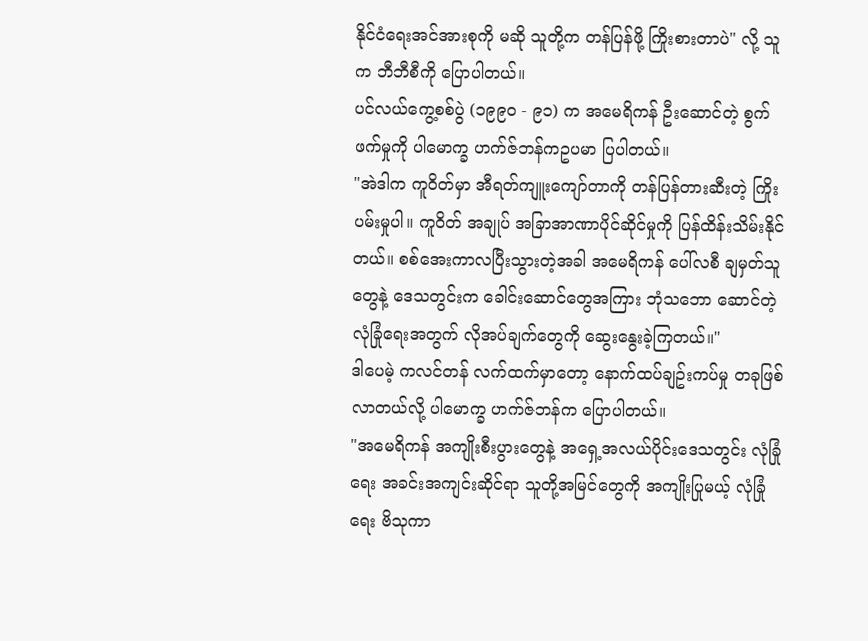နိုင်ငံရေးအင်အားစုကို မဆို သူတို့က တန်ပြန်ဖို့ ကြိုးစားတာပဲ" လို့ သူက ဘီဘီစီကို ပြောပါတယ်။
ပင်လယ်ကွေ့စစ်ပွဲ (၁၉၉၀ - ၉၁) က အမေရိကန် ဦးဆောင်တဲ့ စွက်ဖက်မှုကို ပါမောက္ခ ဟက်ဇ်ဘန်ကဥပမာ ပြပါတယ်။
"အဲဒါက ကူဝိတ်မှာ အီရတ်ကျူးကျော်တာကို တန်ပြန်တားဆီးတဲ့ ကြိုးပမ်းမှုပါ။ ကူဝိတ် အချုပ် အခြာအာဏာပိုင်ဆိုင်မှုကို ပြန်ထိန်းသိမ်းနိုင်တယ်။ စစ်အေးကာလပြီးသွားတဲ့အခါ အမေရိကန် ပေါ်လစီ ချမှတ်သူတွေနဲ့ ဒေသတွင်းက ခေါင်းဆောင်တွေအကြား ဘုံသဘော ဆောင်တဲ့ လုံခြုံရေးအတွက် လိုအပ်ချက်တွေကို ဆွေးနွေးခဲ့ကြတယ်။"
ဒါပေမဲ့ ကလင်တန် လက်ထက်မှာတော့ နောက်ထပ်ချဥ်းကပ်မှု တခုဖြစ်လာတယ်လို့ ပါမောက္ခ ဟက်ဇ်ဘန်က ပြောပါတယ်။
"အမေရိကန် အကျိုးစီးပွားတွေနဲ့ အရှေ့အလယ်ပိုင်းဒေသတွင်း လုံခြုံရေး အခင်းအကျင်းဆိုင်ရာ သူတို့အမြင်တွေကို အကျိုးပြုမယ့် လုံခြုံရေး ဗိသုကာ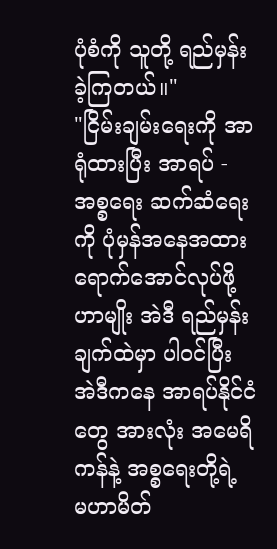ပုံစံကို သူတို့ ရည်မှန်းခဲ့ကြတယ်။"
"ငြိမ်းချမ်းရေးကို အာရုံထားပြီး အာရပ် - အစ္စရေး ဆက်ဆံရေးကို ပုံမှန်အနေအထားရောက်အောင်လုပ်ဖို့ဟာမျိုး အဲဒီ ရည်မှန်းချက်ထဲမှာ ပါဝင်ပြီး အဲဒီကနေ အာရပ်နိုင်ငံတွေ အားလုံး အမေရိကန်နဲ့ အစ္စရေးတို့ရဲ့ မဟာမိတ်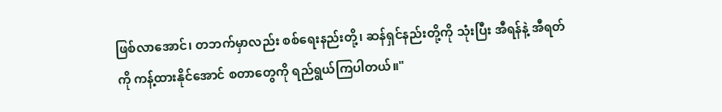ဖြစ်လာအောင်၊ တဘက်မှာလည်း စစ်ရေးနည်းတို့၊ ဆန်ရှင်နည်းတို့ကို သုံးပြီး အီရန်နဲ့ အီရတ်ကို ကန့်ထားနိုင်အောင် စတာတွေကို ရည်ရွယ်ကြပါတယ်။"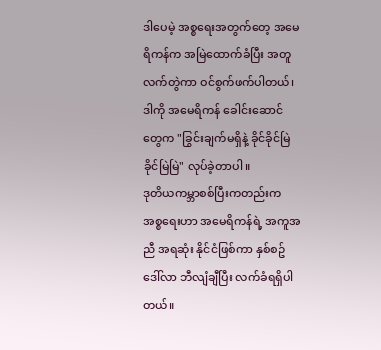ဒါပေမဲ့ အစ္စရေးအတွက်တေ့ အမေရိကန်က အမြဲထောက်ခံပြီး အတူလက်တွဲကာ ဝင်စွက်ဖက်ပါတယ်၊ ဒါကို အမေရိကန် ခေါင်းဆောင်တွေက "ခြွင်းချက်မရှိနဲ့ ခိုင်ခိုင်မြဲခိုင်မြဲမြဲ" လုပ်ခဲ့တာပါ။
ဒုတိယကမ္ဘာစစ်ပြီးကတည်းက အစ္စရေးဟာ အမေရိကန်ရဲ့ အကူအညီ အရဆုံး နိုင်ငံဖြစ်ကာ နှစ်စဥ် ဒေါ်လာ ဘီလျံချီပြီး လက်ခံရရှိပါတယ်။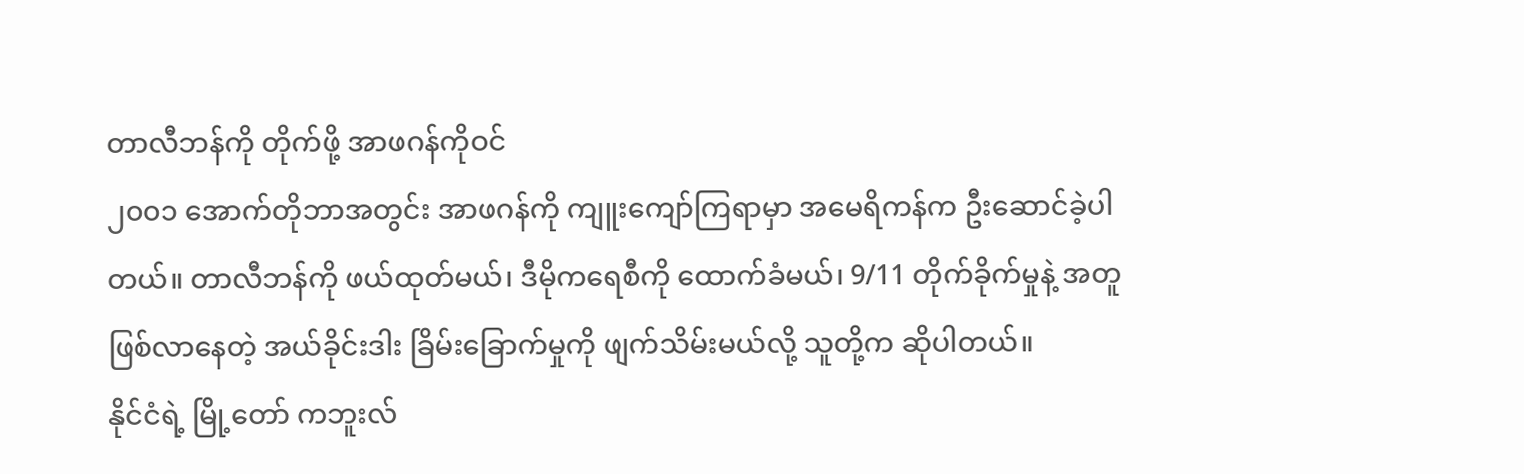တာလီဘန်ကို တိုက်ဖို့ အာဖဂန်ကိုဝင်
၂၀၀၁ အောက်တိုဘာအတွင်း အာဖဂန်ကို ကျူးကျော်ကြရာမှာ အမေရိကန်က ဦးဆောင်ခဲ့ပါတယ်။ တာလီဘန်ကို ဖယ်ထုတ်မယ်၊ ဒီမိုကရေစီကို ထောက်ခံမယ်၊ 9/11 တိုက်ခိုက်မှုနဲ့ အတူဖြစ်လာနေတဲ့ အယ်ခိုင်းဒါး ခြိမ်းခြောက်မှုကို ဖျက်သိမ်းမယ်လို့ သူတို့က ဆိုပါတယ်။
နိုင်ငံရဲ့ မြို့တော် ကဘူးလ်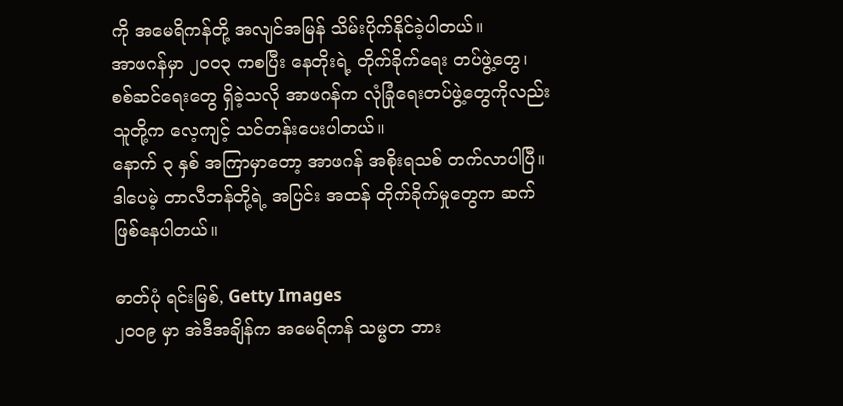ကို အမေရိကန်တို့ အလျင်အမြန် သိမ်းပိုက်နိုင်ခဲ့ပါတယ်။
အာဖဂန်မှာ ၂၀၀၃ ကစပြီး နေတိုးရဲ့ တိုက်ခိုက်ရေး တပ်ဖွဲ့တွေ၊ စစ်ဆင်ရေးတွေ ရှိခဲ့သလို အာဖဂန်က လုံခြုံရေးတပ်ဖွဲ့တွေကိုလည်း သူတို့က လေ့ကျင့် သင်တန်းပေးပါတယ်။
နောက် ၃ နှစ် အကြာမှာတော့ အာဖဂန် အစိုးရသစ် တက်လာပါပြီ။ ဒါပေမဲ့ တာလီဘန်တို့ရဲ့ အပြင်း အထန် တိုက်ခိုက်မှုတွေက ဆက်ဖြစ်နေပါတယ်။

ဓာတ်ပုံ ရင်းမြစ်, Getty Images
၂၀၀၉ မှာ အဲဒီအချိန်က အမေရိကန် သမ္မတ ဘား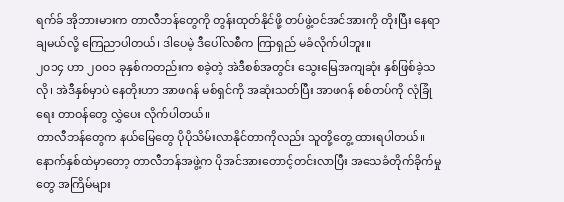ရက်ခ် အိုဘားမားက တာလီဘန်တွေကို တွန်းထုတ်နိုင်ဖို့ တပ်ဖွဲ့ဝင်အင်အားကို တိုးပြီး နေရာချမယ်လို့ ကြေညာပါတယ်၊ ဒါပေမဲ့ ဒီပေါ်လစီက ကြာရှည် မခံလိုက်ပါဘူး။
၂၀၁၄ ဟာ ၂၀၀၁ ခုနှစ်ကတည်းက စခဲ့တဲ့ အဲဒီစစ်အတွင်း သွေးမြေအကျဆုံး နှစ်ဖြစ်ခဲ့သလို၊ အဲဒီနှစ်မှာပဲ နေတိုးဟာ အာဖဂန် မစ်ရှင်ကို အဆုံးသတ်ပြီး အာဖဂန် စစ်တပ်ကို လုံခြုံရေး တာဝန်တွေ လွှဲပေး လိုက်ပါတယ်။
တာလီဘန်တွေက နယ်မြေတွေ ပိုပိုသိမ်းလာနိုင်တာကိုလည်း သူတို့တွေ့ ထားရပါတယ်။
နောက်နှစ်ထဲမှာတော့ တာလီဘန်အဖွဲ့က ပိုအင်အားတောင့်တင်းလာပြီး အသေခံတိုက်ခိုက်မှုတွေ အကြိမ်များ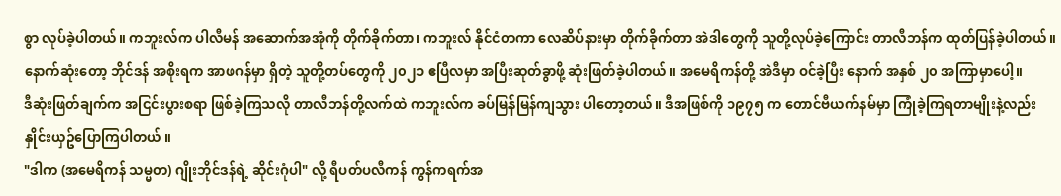စွာ လုပ်ခဲ့ပါတယ်။ ကဘူးလ်က ပါလီမန် အဆောက်အအုံကို တိုက်ခိုက်တာ၊ ကဘူးလ် နိုင်ငံတကာ လေဆိပ်နားမှာ တိုက်ခိုက်တာ အဲဒါတွေကို သူတို့လုပ်ခဲ့ကြောင်း တာလီဘန်က ထုတ်ပြန်ခဲ့ပါတယ်။
နောက်ဆုံးတော့ ဘိုင်ဒန် အစိုးရက အာဖဂန်မှာ ရှိတဲ့ သူတို့တပ်တွေကို ၂၀၂၁ ဧပြီလမှာ အပြီးဆုတ်ခွာဖို့ ဆုံးဖြတ်ခဲ့ပါတယ်။ အမေရိကန်တို့ အဲဒီမှာ ဝင်ခဲ့ပြီး နောက် အနှစ် ၂၀ အကြာမှာပေါ့။
ဒီဆုံးဖြတ်ချက်က အငြင်းပွားစရာ ဖြစ်ခဲ့ကြသလို တာလီဘန်တို့လက်ထဲ ကဘူးလ်က ခပ်မြန်မြန်ကျသွား ပါတော့တယ်။ ဒီအဖြစ်ကို ၁၉၇၅ က တောင်ဗီယက်နမ်မှာ ကြုံခဲ့ကြရတာမျိုးနဲ့လည်း နှိုင်းယှဥ်ပြောကြပါတယ်။
"ဒါက (အမေရိကန် သမ္မတ) ဂျိုးဘိုင်ဒန်ရဲ့ ဆိုင်းဂုံပါ" လို့ ရီပတ်ပလီကန် ကွန်ကရက်အ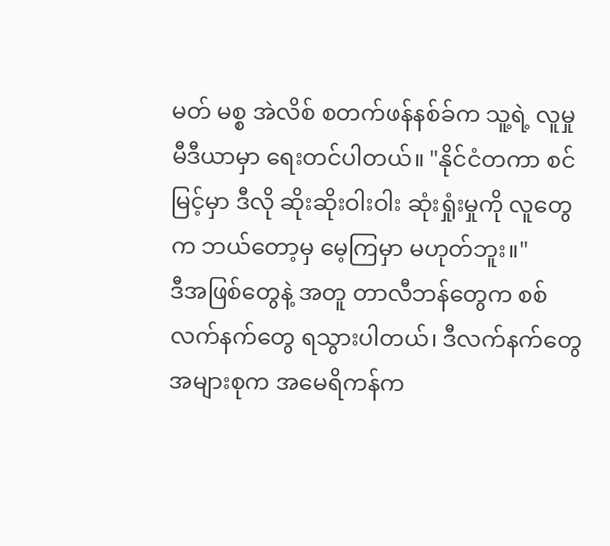မတ် မစ္စ အဲလိစ် စတက်ဖန်နစ်ခ်က သူ့ရဲ့ လူမှုမီဒီယာမှာ ရေးတင်ပါတယ်။ "နိုင်ငံတကာ စင်မြင့်မှာ ဒီလို ဆိုးဆိုးဝါးဝါး ဆုံးရှုံးမှုကို လူတွေက ဘယ်တော့မှ မေ့ကြမှာ မဟုတ်ဘူး။"
ဒီအဖြစ်တွေနဲ့ အတူ တာလီဘန်တွေက စစ်လက်နက်တွေ ရသွားပါတယ်၊ ဒီလက်နက်တွေ အများစုက အမေရိကန်က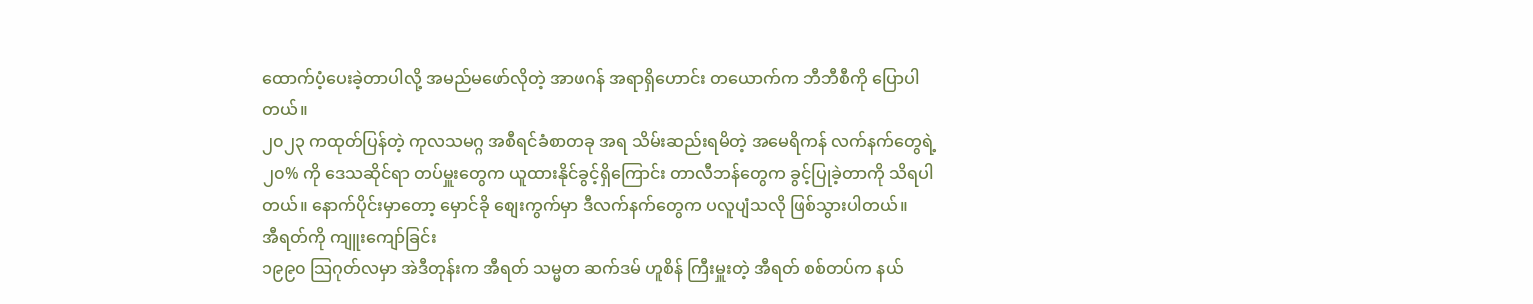ထောက်ပံ့ပေးခဲ့တာပါလို့ အမည်မဖော်လိုတဲ့ အာဖဂန် အရာရှိဟောင်း တယောက်က ဘီဘီစီကို ပြောပါတယ်။
၂၀၂၃ ကထုတ်ပြန်တဲ့ ကုလသမဂ္ဂ အစီရင်ခံစာတခု အရ သိမ်းဆည်းရမိတဲ့ အမေရိကန် လက်နက်တွေရဲ့ ၂၀% ကို ဒေသဆိုင်ရာ တပ်မှူးတွေက ယူထားနိုင်ခွင့်ရှိကြောင်း တာလီဘန်တွေက ခွင့်ပြုခဲ့တာကို သိရပါတယ်။ နောက်ပိုင်းမှာတော့ မှောင်ခို စျေးကွက်မှာ ဒီလက်နက်တွေက ပလူပျံသလို ဖြစ်သွားပါတယ်။
အီရတ်ကို ကျူးကျော်ခြင်း
၁၉၉၀ သြဂုတ်လမှာ အဲဒီတုန်းက အီရတ် သမ္မတ ဆက်ဒမ် ဟူစိန် ကြီးမှူးတဲ့ အီရတ် စစ်တပ်က နယ်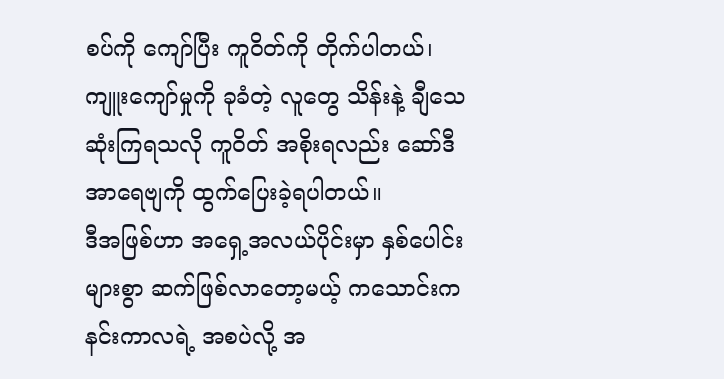စပ်ကို ကျော်ပြီး ကူဝိတ်ကို တိုက်ပါတယ်၊ ကျူးကျော်မှုကို ခုခံတဲ့ လူတွေ သိန်းနဲ့ ချီသေဆုံးကြရသလို ကူဝိတ် အစိုးရလည်း ဆော်ဒီအာရေဗျကို ထွက်ပြေးခဲ့ရပါတယ်။
ဒီအဖြစ်ဟာ အရှေ့အလယ်ပိုင်းမှာ နှစ်ပေါင်းများစွာ ဆက်ဖြစ်လာတော့မယ့် ကသောင်းကနင်းကာလရဲ့ အစပဲလို့ အ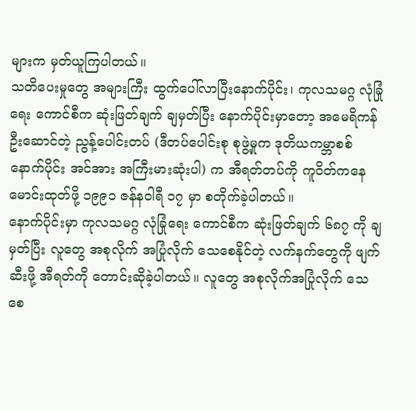များက မှတ်ယူကြပါတယ်။
သတိပေးမှုတွေ အများကြီး ထွက်ပေါ်လာပြီးနောက်ပိုင်း၊ ကုလသမဂ္ဂ လုံခြုံရေး ကောင်စီက ဆုံးဖြတ်ချက် ချမှတ်ပြီး နောက်ပိုင်းမှာတော့ အမေရိကန် ဦးဆောင်တဲ့ ညွန့်ပေါင်းတပ် (ဒီတပ်ပေါင်းစု စုဖွဲ့မှုက ဒုတိယကမ္ဘာစစ်နောက်ပိုင်း အင်အား အကြီးမားဆုံးပါ) က အီရတ်တပ်ကို ကူဝိတ်ကနေမောင်းထုတ်ဖို့ ၁၉၉၁ ဇန်နဝါရီ ၁၇ မှာ စတိုက်ခဲ့ပါတယ်။
နောက်ပိုင်းမှာ ကုလသမဂ္ဂ လုံခြုံရေး ကောင်စီက ဆုံးဖြတ်ချက် ၆၈၇ ကို ချမှတ်ပြီး လူတွေ အစုလိုက် အပြုံလိုက် သေစေနိုင်တဲ့ လက်နက်တွေကို ဖျက်ဆီးဖို့ အီရတ်ကို တောင်းဆိုခဲ့ပါတယ်။ လူတွေ အစုလိုက်အပြုံလိုက် သေစေ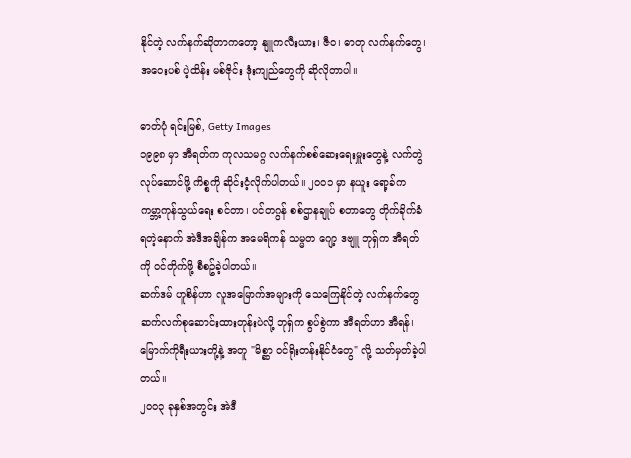နိုင်တဲ့ လက်နက်ဆိုတာကတော့ နျူကလီးယား၊ ဇီဝ၊ ဓာတု လက်နက်တွေ၊ အဝေးပစ် ပဲ့ထိန်း မစ်ဇိုင်း ဒုံးကျည်တွေကို ဆိုလိုတာပါ။

ဓာတ်ပုံ ရင်းမြစ်, Getty Images
၁၉၉၈ မှာ အီရတ်က ကုလသမဂ္ဂ လက်နက်စစ်ဆေးရေးမှူးတွေနဲ့ လက်တွဲလုပ်ဆောင်ဖို့ ကိစ္စကို ဆိုင်းငံ့လိုက်ပါတယ်။ ၂၀၀၁ မှာ နယူး ရော့ခ်က ကမ္ဘာ့ကုန်သွယ်ရေး စင်တာ၊ ပင်တဂွန် စစ်ဌာနချုပ် စတာတွေ တိုက်ခိုက်ခံရတဲ့နောက် အဲဒီအချိန်က အမေရိကန် သမ္မတ ဂျော့ ဒဗျူ ဘုရှ်က အီရတ်ကို ဝင်တိုက်ဖို့ စီစဥ်ခဲ့ပါတယ်။
ဆက်ဒမ် ဟူစိန်ဟာ လူအမြောက်အများကို သေကြေနိုင်တဲ့ လက်နက်တွေ ဆက်လက်စုဆောင်းထားတုန်းပဲလို့ ဘုရှ်က စွပ်စွဲကာ အီရတ်ဟာ အီရန်၊ မြောက်ကိုရီးယားတို့နဲ့ အတူ "မိစ္ဆာ ဝင်ရိုးတန်းနိုင်ငံတွေ" လို့ သတ်မှတ်ခဲ့ပါတယ်။
၂၀၀၃ ခုနှစ်အတွင်း အဲဒီ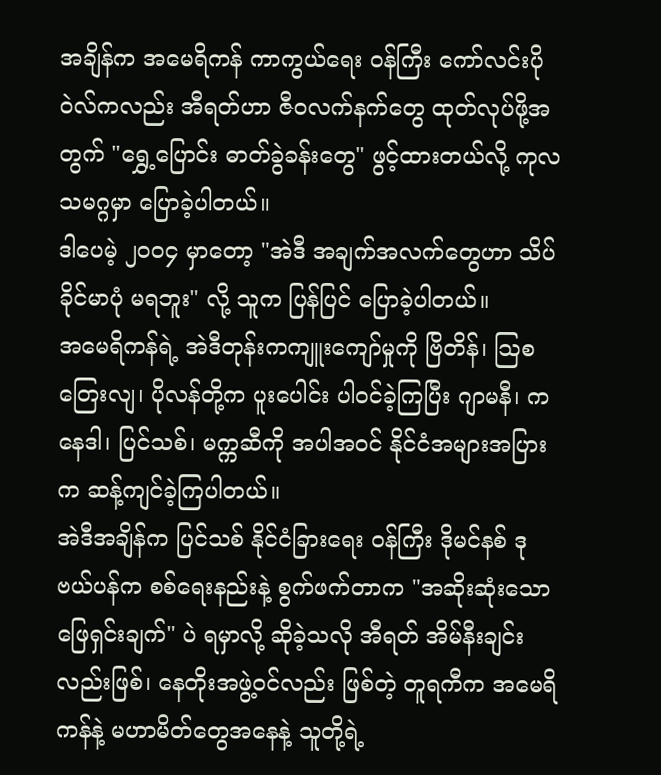အချိန်က အမေရိကန် ကာကွယ်ရေး ဝန်ကြီး ကော်လင်းပိုဝဲလ်ကလည်း အီရတ်ဟာ ဇီဝလက်နက်တွေ ထုတ်လုပ်ဖို့အတွက် "ရွှေ့ပြောင်း ဓာတ်ခွဲခန်းတွေ" ဖွင့်ထားတယ်လို့ ကုလသမဂ္ဂမှာ ပြောခဲ့ပါတယ်။
ဒါပေမဲ့ ၂၀၀၄ မှာတော့ "အဲဒီ အချက်အလက်တွေဟာ သိပ်ခိုင်မာပုံ မရဘူး" လို့ သူက ပြန်ပြင် ပြောခဲ့ပါတယ်။
အမေရိကန်ရဲ့ အဲဒီတုန်းကကျူးကျော်မှုကို ဗြိတိန်၊ သြစတြေးလျ၊ ပိုလန်တို့က ပူးပေါင်း ပါဝင်ခဲ့ကြပြီး ဂျာမနီ၊ ကနေဒါ၊ ပြင်သစ်၊ မက္ကဆီကို အပါအဝင် နိုင်ငံအများအပြားက ဆန့်ကျင်ခဲ့ကြပါတယ်။
အဲဒီအချိန်က ပြင်သစ် နိုင်ငံခြားရေး ဝန်ကြီး ဒိုမင်နစ် ဒု ဗယ်ပန်က စစ်ရေးနည်းနဲ့ စွက်ဖက်တာက "အဆိုးဆုံးသော ဖြေရှင်းချက်" ပဲ ရမှာလို့ ဆိုခဲ့သလို အီရတ် အိမ်နီးချင်းလည်းဖြစ်၊ နေတိုးအဖွဲ့ဝင်လည်း ဖြစ်တဲ့ တူရကီက အမေရိကန်နဲ့ မဟာမိတ်တွေအနေနဲ့ သူတို့ရဲ့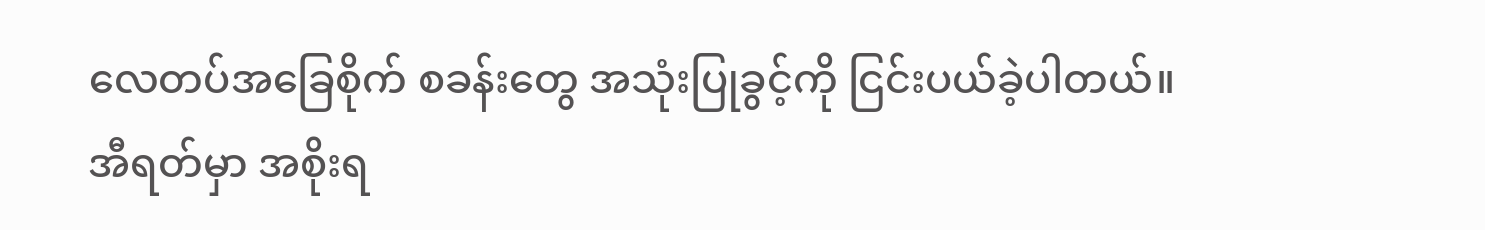လေတပ်အခြေစိုက် စခန်းတွေ အသုံးပြုခွင့်ကို ငြင်းပယ်ခဲ့ပါတယ်။
အီရတ်မှာ အစိုးရ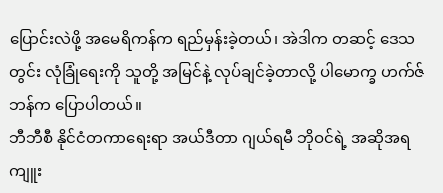ပြောင်းလဲဖို့ အမေရိကန်က ရည်မှန်းခဲ့တယ်၊ အဲဒါက တဆင့် ဒေသတွင်း လုံခြုံရေးကို သူတို့ အမြင်နဲ့ လုပ်ချင်ခဲ့တာလို့ ပါမောက္ခ ဟက်ဇ်ဘန်က ပြောပါတယ်။
ဘီဘီစီ နိုင်ငံတကာရေးရာ အယ်ဒီတာ ဂျယ်ရမီ ဘိုဝင်ရဲ့ အဆိုအရ ကျူး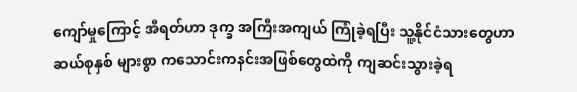ကျော်မှုကြောင့် အီရတ်ဟာ ဒုက္ခ အကြီးအကျယ် ကြုံခဲ့ရပြီး သူ့နိုင်ငံသားတွေဟာ ဆယ်စုနှစ် များစွာ ကသောင်းကနင်းအဖြစ်တွေထဲကို ကျဆင်းသွားခဲ့ရ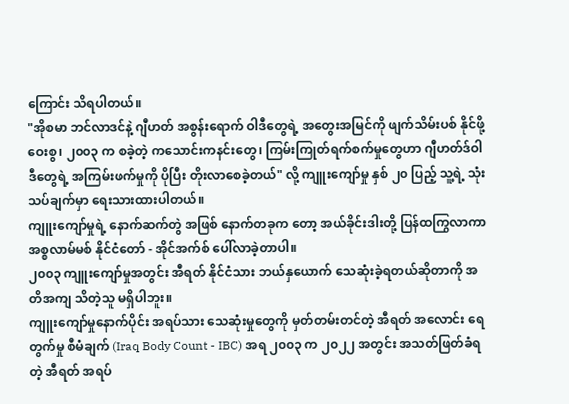ကြောင်း သိရပါတယ်။
"အိုစမာ ဘင်လာဒင်နဲ့ ဂျီဟတ် အစွန်းရောက် ဝါဒီတွေရဲ့ အတွေးအမြင်ကို ဖျက်သိမ်းပစ် နိုင်ဖို့ ဝေးစွ၊ ၂၀၀၃ က စခဲ့တဲ့ ကသောင်းကနင်းတွေ၊ ကြမ်းကြုတ်ရက်စက်မှုတွေဟာ ဂျီဟတ်ဒ်ဝါဒီတွေရဲ့ အကြမ်းဖက်မှုကို ပိုပြီး တိုးလာစေခဲ့တယ်" လို့ ကျူးကျော်မှု နှစ် ၂၀ ပြည့် သူ့ရဲ့ သုံးသပ်ချက်မှာ ရေးသားထားပါတယ်။
ကျူးကျော်မှုရဲ့ နောက်ဆက်တွဲ အဖြစ် နောက်တခုက တော့ အယ်ခိုင်းဒါးတို့ ပြန်ထကြွလာကာ အစ္စလာမ်မစ် နိုင်ငံတော် - အိုင်အက်စ် ပေါ်လာခဲ့တာပါ။
၂၀၀၃ ကျူးကျော်မှုအတွင်း အီရတ် နိုင်ငံသား ဘယ်နှယောက် သေဆုံးခဲ့ရတယ်ဆိုတာကို အတိအကျ သိတဲ့သူ မရှိပါဘူး။
ကျူးကျော်မှုနောက်ပိုင်း အရပ်သား သေဆုံးမှုတွေကို မှတ်တမ်းတင်တဲ့ အီရတ် အလောင်း ရေတွက်မှု စီမံချက် (Iraq Body Count - IBC) အရ ၂၀၀၃ က ၂၀၂၂ အတွင်း အသတ်ဖြတ်ခံရတဲ့ အီရတ် အရပ်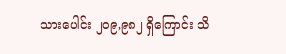သားပေါင်း ၂၀၉,၉၈၂ ရှိကြောင်း သိ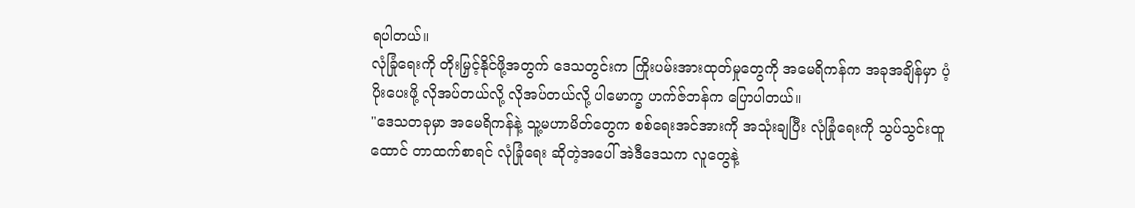ရပါတယ်။
လုံခြုံရေးကို တိုးမြှင့်နိုင်ဖို့အတွက် ဒေသတွင်းက ကြိုးပမ်းအားထုတ်မှုတွေကို အမေရိကန်က အခုအချိန်မှာ ပံ့ပိုးပေးဖို့ လိုအပ်တယ်လို့ လိုအပ်တယ်လို့ ပါမောက္ခ ဟက်ဇ်ဘန်က ပြောပါတယ်။
"ဒေသတခုမှာ အမေရိကန်နဲ့ သူ့မဟာမိတ်တွေက စစ်ရေးအင်အားကို အသုံးချပြီး လုံခြုံရေးကို သွပ်သွင်းထူထောင် တာထက်စာရင် လုံခြုံရေး ဆိုတဲ့အပေါ် အဲဒီဒေသက လူတွေနဲ့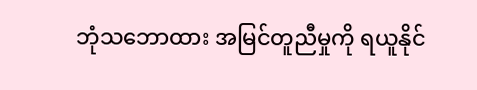ဘုံသဘောထား အမြင်တူညီမှုကို ရယူနိုင်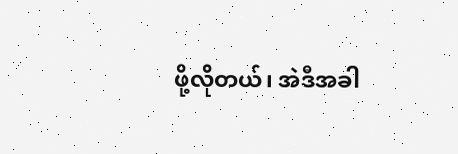ဖို့လိုတယ်၊ အဲဒီအခါ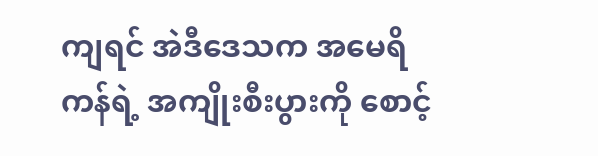ကျရင် အဲဒီဒေသက အမေရိကန်ရဲ့ အကျိုးစီးပွားကို စောင့်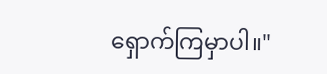ရှောက်ကြမှာပါ။"